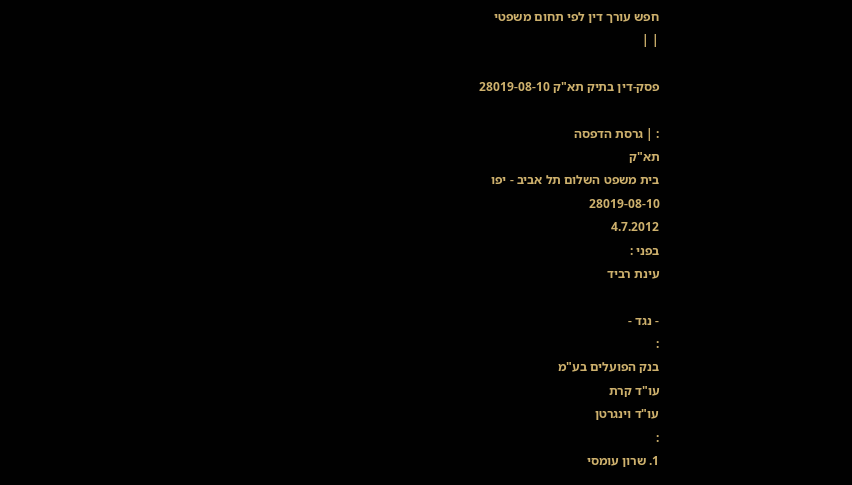חפש עורך דין לפי תחום משפטי
| |

פסק-דין בתיק תא"ק 28019-08-10

: | גרסת הדפסה
תא"ק
בית משפט השלום תל אביב - יפו
28019-08-10
4.7.2012
בפני :
עינת רביד

- נגד -
:
בנק הפועלים בע"מ
עו"ד קרת
עו"ד וינגרטן
:
1. שרון עומסי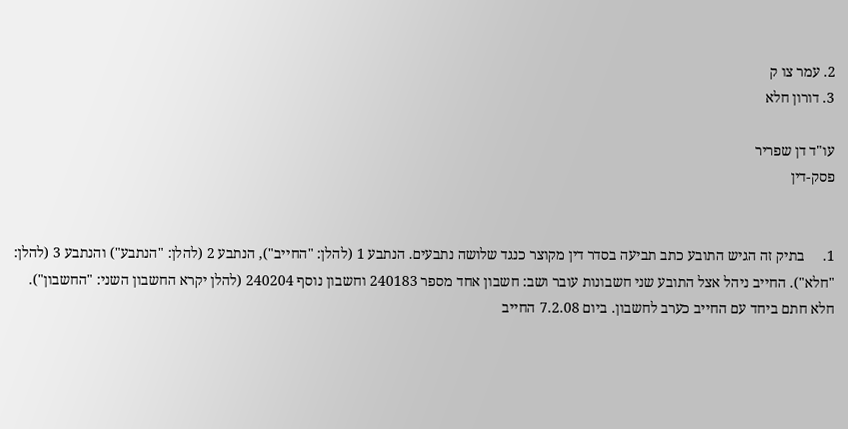2. עמר צו ק
3. דורון חלא

עו"ד דן שפריר
פסק-דין


1.     בתיק זה הגיש התובע כתב תביעה בסדר דין מקוצר כנגד שלושה נתבעים. הנתבע 1 (להלן: "החייב"), הנתבע 2 (להלן: "הנתבע") והנתבע 3 (להלן: "חלא"). החייב ניהל אצל התובע שני חשבונות עובר ושב: חשבון אחד מספר 240183 וחשבון נוסף 240204 (להלן יקרא החשבון השני: "החשבון"). חלא חתם ביחד עם החייב כערב לחשבון. ביום 7.2.08 החייב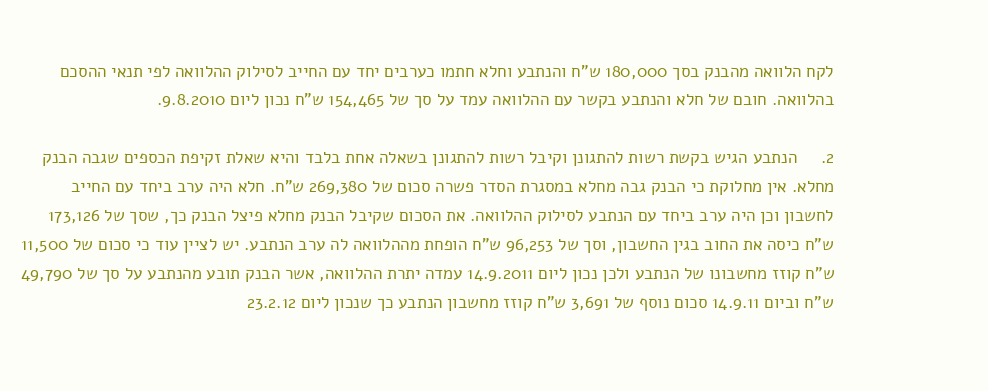לקח הלוואה מהבנק בסך 180,000 ש"ח והנתבע וחלא חתמו כערבים יחד עם החייב לסילוק ההלוואה לפי תנאי ההסכם בהלוואה. חובם של חלא והנתבע בקשר עם ההלוואה עמד על סך של 154,465 ש"ח נכון ליום 9.8.2010.

2.     הנתבע הגיש בקשת רשות להתגונן וקיבל רשות להתגונן בשאלה אחת בלבד והיא שאלת זקיפת הכספים שגבה הבנק מחלא. אין מחלוקת כי הבנק גבה מחלא במסגרת הסדר פשרה סכום של 269,380 ש"ח. חלא היה ערב ביחד עם החייב לחשבון וכן היה ערב ביחד עם הנתבע לסילוק ההלוואה. את הסכום שקיבל הבנק מחלא פיצל הבנק כך, שסך של 173,126 ש"ח כיסה את החוב בגין החשבון, וסך של 96,253 ש"ח הופחת מההלוואה לה ערב הנתבע. יש לציין עוד כי סכום של 11,500 ש"ח קוזז מחשבונו של הנתבע ולכן נכון ליום 14.9.2011 עמדה יתרת ההלוואה, אשר הבנק תובע מהנתבע על סך של 49,790 ש"ח וביום 14.9.11 סכום נוסף של 3,691 ש"ח קוזז מחשבון הנתבע כך שנכון ליום 23.2.12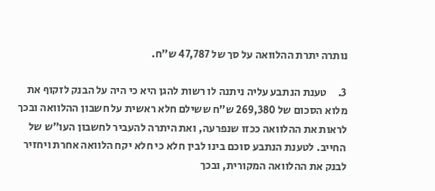נותרה יתרת ההלוואה על סך של 47,787 ש"ח.

3.     טענת הנתבע עליה ניתנה לו רשות להגן היא כי היה על הבנק לזקוף את מלוא הסכום של 269,380 ש"ח ששילם חלא ראשית על חשבון ההלוואה ובכך לראות את ההלוואה ככזו שנפרעה, ואת היתרה להעביר לחשבון העו"ש של החייב. לטענת הנתבע סוכם בינו לבין חלא כי חלא יקח הלוואה אחרת ויחזיר לבנק את ההלוואה המקורית, ובכך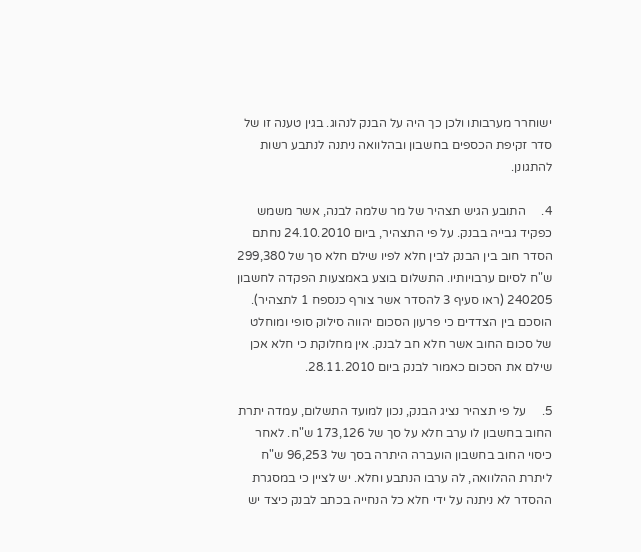ישוחרר מערבותו ולכן כך היה על הבנק לנהוג. בגין טענה זו של סדר זקיפת הכספים בחשבון ובהלוואה ניתנה לנתבע רשות להתגונן.

4.     התובע הגיש תצהיר של מר שלמה לבנה, אשר משמש כפקיד גבייה בבנק. על פי התצהיר, ביום 24.10.2010 נחתם הסדר חוב בין הבנק לבין חלא לפיו שילם חלא סך של 299,380 ש"ח לסיום ערבויותיו. התשלום בוצע באמצעות הפקדה לחשבון 240205 (ראו סעיף 3 להסדר אשר צורף כנספח 1 לתצהיר). הוסכם בין הצדדים כי פרעון הסכום יהווה סילוק סופי ומוחלט של סכום החוב אשר חלא חב לבנק. אין מחלוקת כי חלא אכן שילם את הסכום כאמור לבנק ביום 28.11.2010.

5.     על פי תצהיר נציג הבנק, נכון למועד התשלום, עמדה יתרת החוב בחשבון לו ערב חלא על סך של 173,126 ש"ח. לאחר כיסוי החוב בחשבון הועברה היתרה בסך של 96,253 ש"ח ליתרת ההלוואה, לה ערבו הנתבע וחלא. יש לציין כי במסגרת ההסדר לא ניתנה על ידי חלא כל הנחייה בכתב לבנק כיצד יש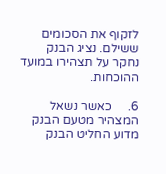לזקוף את הסכומים ששילם. נציג הבנק נחקר על תצהירו במועד ההוכחות.

6.     כאשר נשאל המצהיר מטעם הבנק מדוע החליט הבנק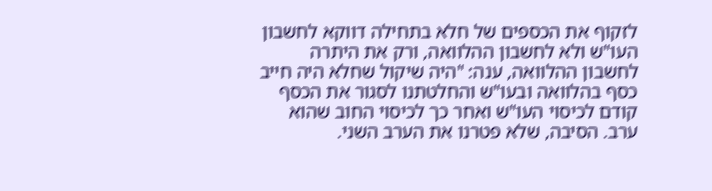לזקוף את הכספים של חלא בתחילה דווקא לחשבון העו"ש ולא לחשבון ההלוואה, ורק את היתרה לחשבון ההלוואה, ענה: "היה שיקול שחלא היה חייב כסף בהלוואה ובעו"ש והחלטתנו לסגור את הכסף קודם לכיסוי העו"ש ואחר כך לכיסוי החוב שהוא ערב. הסיבה, שלא פטרנו את הערב השני.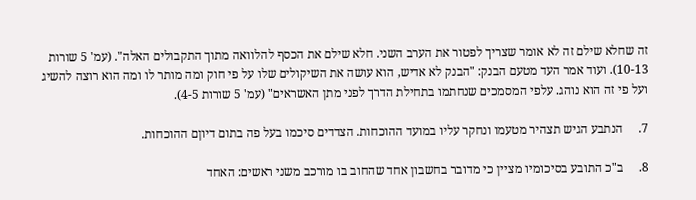זה שחלא שילם זה לא אומר שצריך לפטור את הערב השני. חלא שילם את הכסף להלוואה מתוך התקבולים האלה". (עמ' 5 שורות 10-13). ועוד אמר העד מטעם הבנק: "הבנק לא אדיש, הוא עושה את השיקולים שלו על פי חוק ומה מותר לו ומה הוא רוצה להשיג ועל פי זה הוא נוהג. עלפי המסמכים שנחתמו בתחילת הדרך לפני מתן האשראים" (עמ' 5 שורות 4-5).

7.     הנתבע הגיש תצהיר מטעמו ונחקר עליו במועד ההוכחות. הצדדים סיכמו בעל פה בתום דיוןם ההוכחות.

8.     ב"כ התובע בסיכומיו מציין כי מדובר בחשבון אחד שהחוב בו מורכב משני ראשים: האחד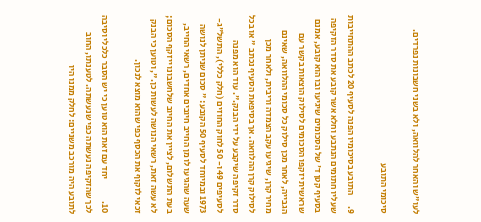לעו"ש והאחר להלוואה, ולא בשני חשבונות נפרדים.

סיכומי התובע

9.      התובע בסיכומיו הפנה לסעיף 20 לכתב ההתחייבות שעליו חתומים הנתבע וחלא אשר קובע את סדר הזקיפה בסעיף קטן ד' של הסכומים שיגיעו ובו הוא קובע, אמנם שראשית יזקפו הסכומים לסילוק הוצאות בקשר עם הגבייה, לאחר מכן סילוק כל סכומי ההלוואה, שאינם מחיר קרן, שיגיעו עקב הצמדה וריבית, ולאחר מכן לסילוק קרן ההלוואה. אך בסיפאת הסעיף נכתב " או בכל סדר זקיפה שיקבע על ידי הבנק.". עוד הוא מפנה לסעיפים 49 ו- 50 לחוק החוזים (חלק כללי), התשל"ג- 1973 ובמיוחד לסעיף 50 הקובע: " סכום שניתן לנושה שעה שהגיעו לו מן החייב חיובים אחדים, רשאי החייב, בעת התשלום, לציין את החיוב שלחשבונו ייזקף הסכום; לא עשה זאת, רשאי הנושה לעשות כן.", וטוען כי הבנק זכאי לזקוף את הכסף כפי שהוא מוצא לנכון.

10.            יחד עם זאת הוא טוען כי יש הסבר כלכלי וסיבה לכך שהזקיפה נעשתה כפי שנעשתה. לטענתו, החוב לתובע היה מורכב משניים: לחלק ממנו היו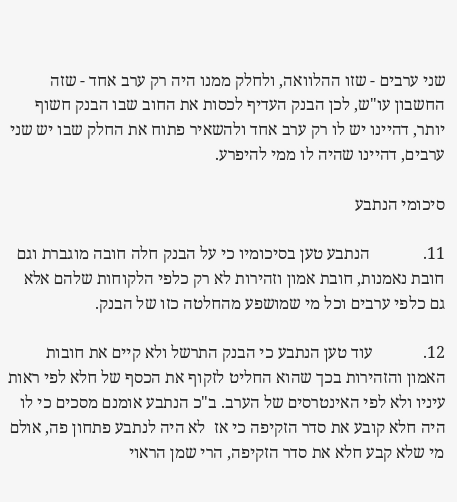שני ערבים - שזו ההלוואה, ולחלק ממנו היה רק ערב אחד - שזה החשבון עו"ש, לכן הבנק העדיף לכסות את החוב שבו הבנק חשוף יותר, דהיינו יש לו רק ערב אחד ולהשאיר פתוח את החלק שבו יש שני ערבים, דהיינו שהיה לו ממי להיפרע.

סיכומי הנתבע

11.             הנתבע טען בסיכומיו כי על הבנק חלה חובה מוגברת וגם חובת נאמנות, חובת אמון וזהירות לא רק כלפי הלקוחות שלהם אלא גם כלפי ערבים וכל מי שמושפע מהחלטה כזו של הבנק.

12.            עוד טען הנתבע כי הבנק התרשל ולא קיים את חובות האמון והזהירות בכך שהוא החליט לזקוף את הכסף של חלא לפי ראות עיניו ולא לפי האינטרסים של הערב. ב"כ הנתבע אומנם מסכים כי לו היה חלא קובע את סדר הזקיפה כי אז  לא היה לנתבע פתחון פה, אולם מי שלא קבע חלא את סדר הזקיפה, הרי שמן הראוי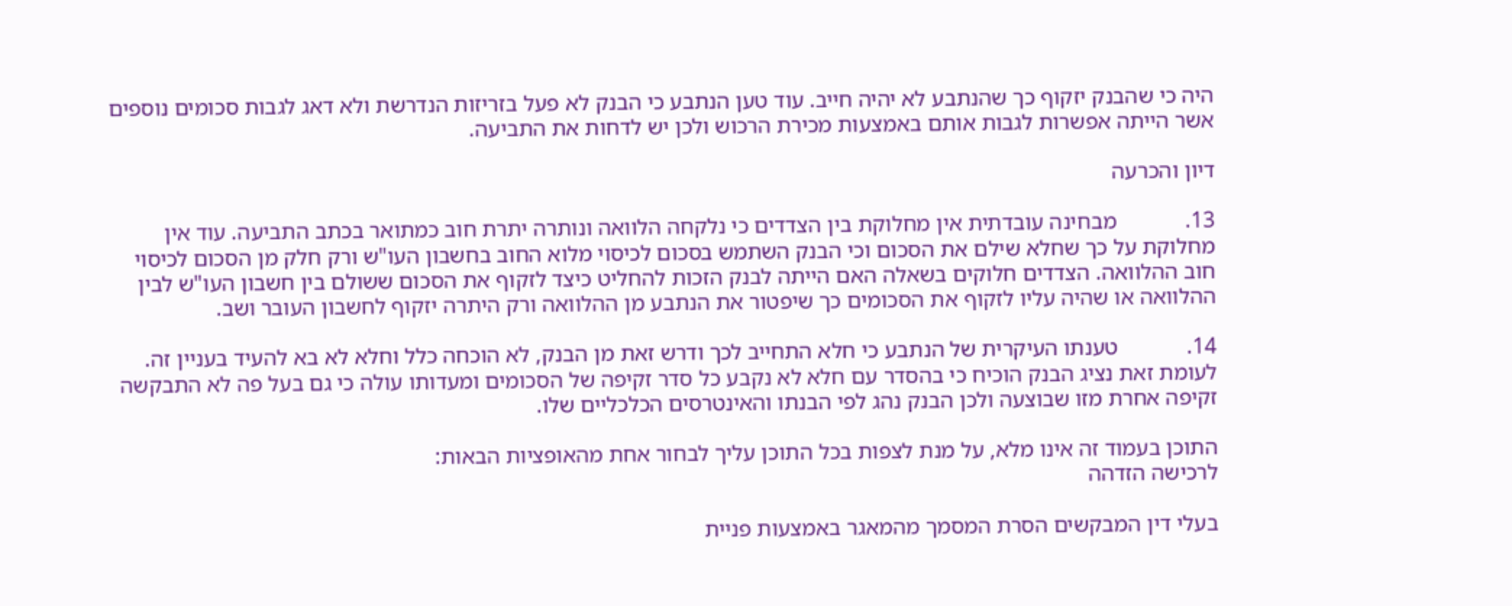היה כי שהבנק יזקוף כך שהנתבע לא יהיה חייב. עוד טען הנתבע כי הבנק לא פעל בזריזות הנדרשת ולא דאג לגבות סכומים נוספים אשר הייתה אפשרות לגבות אותם באמצעות מכירת הרכוש ולכן יש לדחות את התביעה.

דיון והכרעה

13.            מבחינה עובדתית אין מחלוקת בין הצדדים כי נלקחה הלוואה ונותרה יתרת חוב כמתואר בכתב התביעה. עוד אין מחלוקת על כך שחלא שילם את הסכום וכי הבנק השתמש בסכום לכיסוי מלוא החוב בחשבון העו"ש ורק חלק מן הסכום לכיסוי חוב ההלוואה. הצדדים חלוקים בשאלה האם הייתה לבנק הזכות להחליט כיצד לזקוף את הסכום ששולם בין חשבון העו"ש לבין ההלוואה או שהיה עליו לזקוף את הסכומים כך שיפטור את הנתבע מן ההלוואה ורק היתרה יזקוף לחשבון העובר ושב.

14.            טענתו העיקרית של הנתבע כי חלא התחייב לכך ודרש זאת מן הבנק, לא הוכחה כלל וחלא לא בא להעיד בעניין זה. לעומת זאת נציג הבנק הוכיח כי בהסדר עם חלא לא נקבע כל סדר זקיפה של הסכומים ומעדותו עולה כי גם בעל פה לא התבקשה זקיפה אחרת מזו שבוצעה ולכן הבנק נהג לפי הבנתו והאינטרסים הכלכליים שלו.

התוכן בעמוד זה אינו מלא, על מנת לצפות בכל התוכן עליך לבחור אחת מהאופציות הבאות:
לרכישה הזדהה

בעלי דין המבקשים הסרת המסמך מהמאגר באמצעות פניית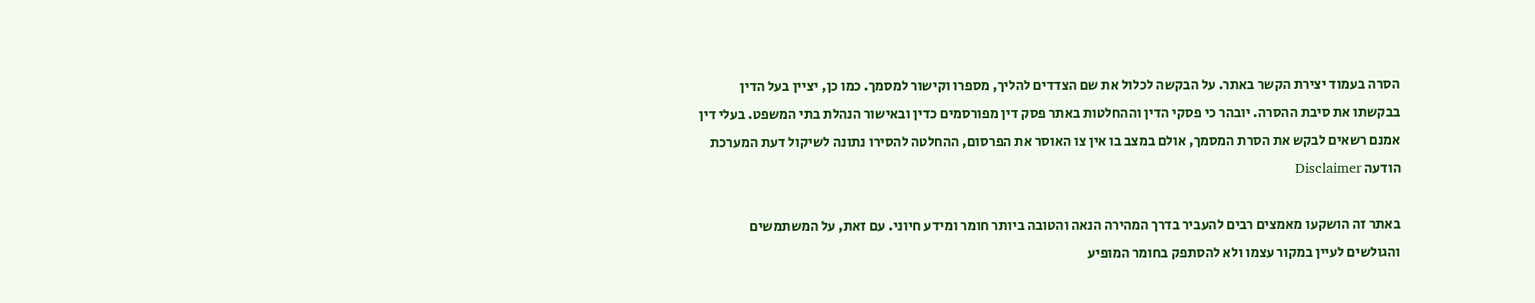הסרה בעמוד יצירת הקשר באתר. על הבקשה לכלול את שם הצדדים להליך, מספרו וקישור למסמך. כמו כן, יציין בעל הדין בבקשתו את סיבת ההסרה. יובהר כי פסקי הדין וההחלטות באתר פסק דין מפורסמים כדין ובאישור הנהלת בתי המשפט. בעלי דין אמנם רשאים לבקש את הסרת המסמך, אולם במצב בו אין צו האוסר את הפרסום, ההחלטה להסירו נתונה לשיקול דעת המערכת
הודעה Disclaimer

באתר זה הושקעו מאמצים רבים להעביר בדרך המהירה הנאה והטובה ביותר חומר ומידע חיוני. עם זאת, על המשתמשים והגולשים לעיין במקור עצמו ולא להסתפק בחומר המופיע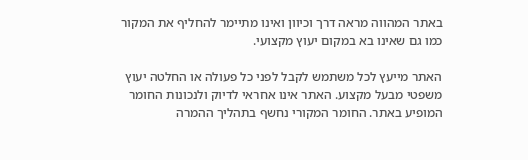באתר המהווה מראה דרך וכיוון ואינו מתיימר להחליף את המקור כמו גם שאינו בא במקום יעוץ מקצועי.

האתר מייעץ לכל משתמש לקבל לפני כל פעולה או החלטה יעוץ משפטי מבעל מקצוע. האתר אינו אחראי לדיוק ולנכונות החומר המופיע באתר. החומר המקורי נחשף בתהליך ההמרה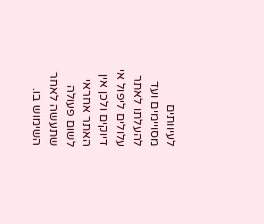לעיוותים מסויימים ועד להעלתו לאתר עלולים ליפול אי דיוקים ולכן אין האתר אחראי לשום פעולה שתעשה לאחר השימוש בו.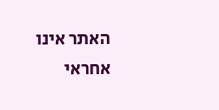האתר אינו אחראי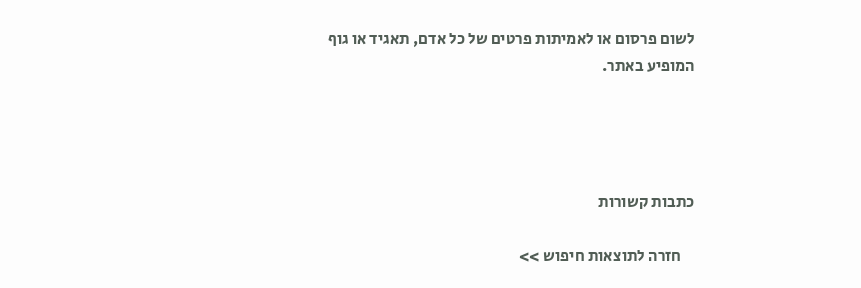לשום פרסום או לאמיתות פרטים של כל אדם, תאגיד או גוף המופיע באתר.




כתבות קשורות

    חזרה לתוצאות חיפוש >>